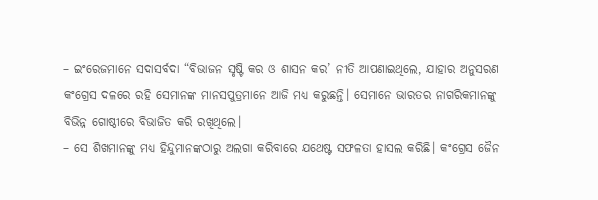– ଇଂରେଜମାନେ ସଦାସର୍ବଦା “ବିଭାଜନ ସୃଷ୍ଟି କର ଓ ଶାସନ କର’ ନୀତି ଆପଣାଇଥିଲେ, ଯାହାର ଅନୁସରଣ କଂଗ୍ରେସ ଦଳରେ ରହି ସେମାନଙ୍କ ମାନସପୁତ୍ରମାନେ ଆଜି ମଧ୍ୟ କରୁଛନ୍ତି। ସେମାନେ ଭାରତର ନାଗରିକମାନଙ୍କୁ ବିଭିନ୍ନ ଗୋଷ୍ଠୀରେ ବିଭାଜିତ କରି ରଖିଥିଲେ।
– ସେ ଶିଖମାନଙ୍କୁ ମଧ୍ୟ ହିନ୍ଦୁମାନଙ୍କଠାରୁ ଅଲଗା କରିବାରେ ଯଥେଷ୍ଟ ସଫଳତା ହାସଲ କରିଛି। କଂଗ୍ରେସ ଜୈନ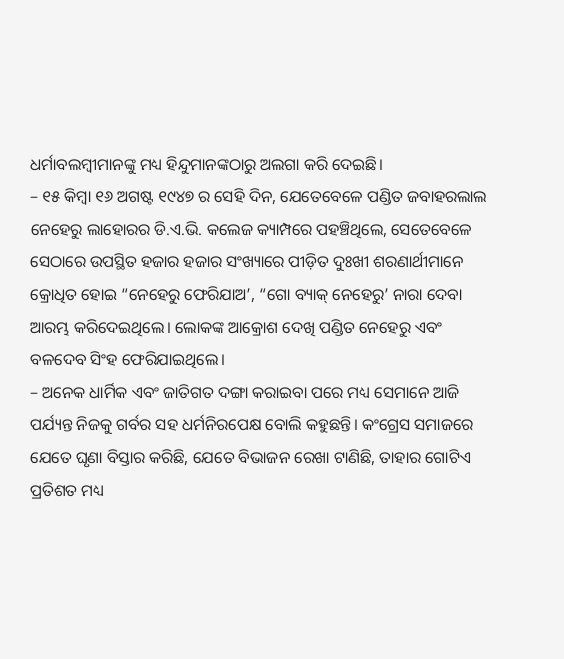ଧର୍ମାବଲମ୍ବୀମାନଙ୍କୁ ମଧ୍ୟ ହିନ୍ଦୁମାନଙ୍କଠାରୁ ଅଲଗା କରି ଦେଇଛି।
– ୧୫ କିମ୍ବା ୧୬ ଅଗଷ୍ଟ ୧୯୪୭ ର ସେହି ଦିନ, ଯେତେବେଳେ ପଣ୍ଡିତ ଜବାହରଲାଲ ନେହେରୁ ଲାହୋରର ଡି.ଏ.ଭି. କଲେଜ କ୍ୟାମ୍ପରେ ପହଞ୍ଚିଥିଲେ, ସେତେବେଳେ ସେଠାରେ ଉପସ୍ଥିତ ହଜାର ହଜାର ସଂଖ୍ୟାରେ ପୀଡ଼ିତ ଦୁଃଖୀ ଶରଣାର୍ଥୀମାନେ କ୍ରୋଧିତ ହୋଇ “ନେହେରୁ ଫେରିଯାଅ’, “ଗୋ ବ୍ୟାକ୍ ନେହେରୁ’ ନାରା ଦେବା ଆରମ୍ଭ କରିଦେଇଥିଲେ। ଲୋକଙ୍କ ଆକ୍ରୋଶ ଦେଖି ପଣ୍ଡିତ ନେହେରୁ ଏବଂ ବଳଦେବ ସିଂହ ଫେରିଯାଇଥିଲେ।
– ଅନେକ ଧାର୍ମିକ ଏବଂ ଜାତିଗତ ଦଙ୍ଗା କରାଇବା ପରେ ମଧ୍ୟ ସେମାନେ ଆଜି ପର୍ଯ୍ୟନ୍ତ ନିଜକୁ ଗର୍ବର ସହ ଧର୍ମନିରପେକ୍ଷ ବୋଲି କହୁଛନ୍ତି। କଂଗ୍ରେସ ସମାଜରେ ଯେତେ ଘୃଣା ବିସ୍ତାର କରିଛି, ଯେତେ ବିଭାଜନ ରେଖା ଟାଣିଛି, ତାହାର ଗୋଟିଏ ପ୍ରତିଶତ ମଧ୍ୟ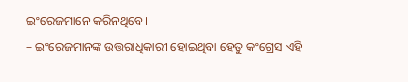ଇଂରେଜମାନେ କରିନଥିବେ।
– ଇଂରେଜମାନଙ୍କ ଉତ୍ତରାଧିକାରୀ ହୋଇଥିବା ହେତୁ କଂଗ୍ରେସ ଏହି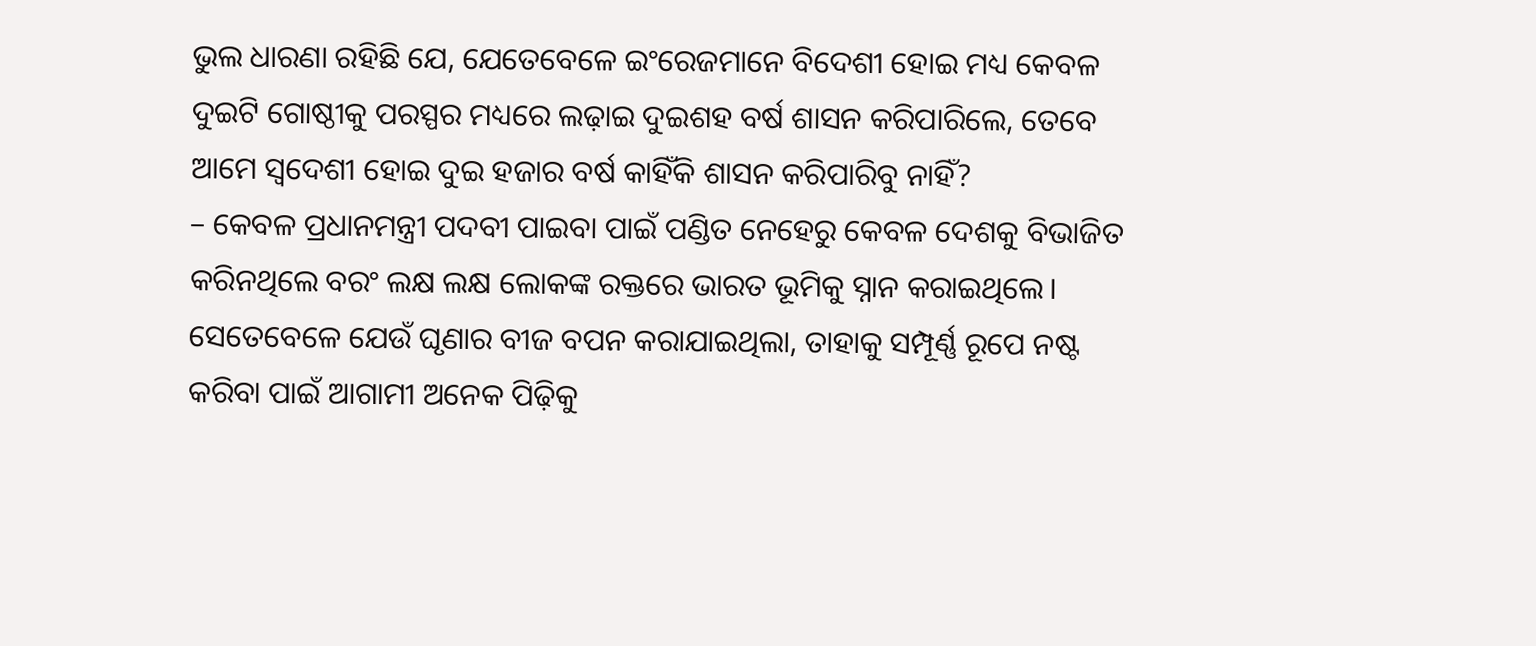ଭୁଲ ଧାରଣା ରହିଛି ଯେ, ଯେତେବେଳେ ଇଂରେଜମାନେ ବିଦେଶୀ ହୋଇ ମଧ୍ୟ କେବଳ ଦୁଇଟି ଗୋଷ୍ଠୀକୁ ପରସ୍ପର ମଧ୍ୟରେ ଲଢ଼ାଇ ଦୁଇଶହ ବର୍ଷ ଶାସନ କରିପାରିଲେ, ତେବେ ଆମେ ସ୍ୱଦେଶୀ ହୋଇ ଦୁଇ ହଜାର ବର୍ଷ କାହିଁକି ଶାସନ କରିପାରିବୁ ନାହିଁ?
– କେବଳ ପ୍ରଧାନମନ୍ତ୍ରୀ ପଦବୀ ପାଇବା ପାଇଁ ପଣ୍ଡିତ ନେହେରୁ କେବଳ ଦେଶକୁ ବିଭାଜିତ କରିନଥିଲେ ବରଂ ଲକ୍ଷ ଲକ୍ଷ ଲୋକଙ୍କ ରକ୍ତରେ ଭାରତ ଭୂମିକୁ ସ୍ନାନ କରାଇଥିଲେ। ସେତେବେଳେ ଯେଉଁ ଘୃଣାର ବୀଜ ବପନ କରାଯାଇଥିଲା, ତାହାକୁ ସମ୍ପୂର୍ଣ୍ଣ ରୂପେ ନଷ୍ଟ କରିବା ପାଇଁ ଆଗାମୀ ଅନେକ ପିଢ଼ିକୁ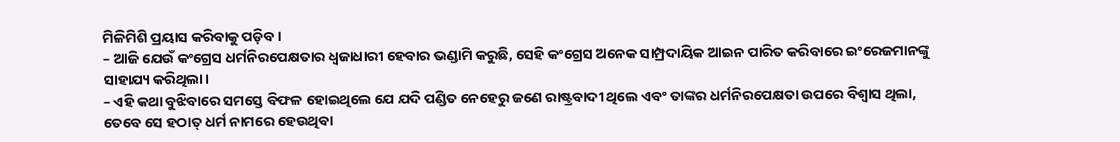ମିଳିମିଶି ପ୍ରୟାସ କରିବାକୁ ପଡ଼ିବ।
– ଆଜି ଯେଉଁ କଂଗ୍ରେସ ଧର୍ମନିରପେକ୍ଷତାର ଧ୍ୱଜାଧାରୀ ହେବାର ଭଣ୍ଡାମି କରୁଛି, ସେହି କଂଗ୍ରେସ ଅନେକ ସାମ୍ପ୍ରଦାୟିକ ଆଇନ ପାରିତ କରିବାରେ ଇଂରେଜମାନଙ୍କୁ ସାହାଯ୍ୟ କରିଥିଲା।
– ଏହି କଥା ବୁଝିବାରେ ସମସ୍ତେ ବିଫଳ ହୋଇଥିଲେ ଯେ ଯଦି ପଣ୍ଡିତ ନେହେରୁ ଜଣେ ରାଷ୍ଟ୍ରବାଦୀ ଥିଲେ ଏବଂ ତାଙ୍କର ଧର୍ମନିରପେକ୍ଷତା ଉପରେ ବିଶ୍ୱାସ ଥିଲା, ତେବେ ସେ ହଠାତ୍ ଧର୍ମ ନାମରେ ହେଉଥିବା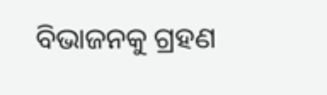ବିଭାଜନକୁ ଗ୍ରହଣ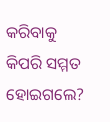କରିବାକୁ କିପରି ସମ୍ମତ ହୋଇଗଲେ?